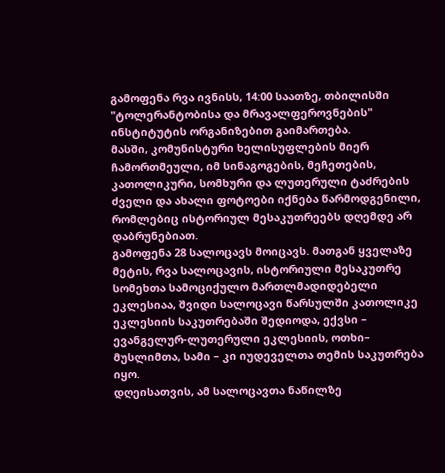გამოფენა რვა ივნისს, 14:00 საათზე, თბილისში "ტოლერანტობისა და მრავალფეროვნების" ინსტიტუტის ორგანიზებით გაიმართება.
მასში, კომუნისტური ხელისუფლების მიერ ჩამორთმეული, იმ სინაგოგების, მეჩეთების, კათოლიკური, სომხური და ლუთერული ტაძრების ძველი და ახალი ფოტოები იქნება წარმოდგენილი, რომლებიც ისტორიულ მესაკუთრეებს დღემდე არ დაბრუნებიათ.
გამოფენა 28 სალოცავს მოიცავს. მათგან ყველაზე მეტის, რვა სალოცავის, ისტორიული მესაკუთრე სომეხთა სამოციქულო მართლმადიდებელი ეკლესიაა, შვიდი სალოცავი წარსულში კათოლიკე ეკლესიის საკუთრებაში შედიოდა, ექვსი – ევანგელურ-ლუთერული ეკლესიის, ოთხი– მუსლიმთა, სამი – კი იუდეველთა თემის საკუთრება იყო.
დღეისათვის, ამ სალოცავთა ნაწილზე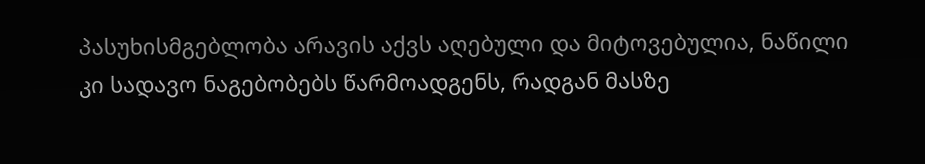პასუხისმგებლობა არავის აქვს აღებული და მიტოვებულია, ნაწილი კი სადავო ნაგებობებს წარმოადგენს, რადგან მასზე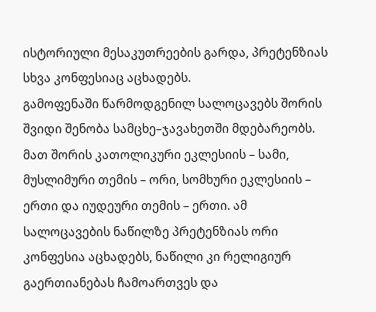ისტორიული მესაკუთრეების გარდა, პრეტენზიას სხვა კონფესიაც აცხადებს.
გამოფენაში წარმოდგენილ სალოცავებს შორის შვიდი შენობა სამცხე–ჯავახეთში მდებარეობს. მათ შორის კათოლიკური ეკლესიის – სამი, მუსლიმური თემის – ორი, სომხური ეკლესიის – ერთი და იუდეური თემის – ერთი. ამ სალოცავების ნაწილზე პრეტენზიას ორი კონფესია აცხადებს, ნაწილი კი რელიგიურ გაერთიანებას ჩამოართვეს და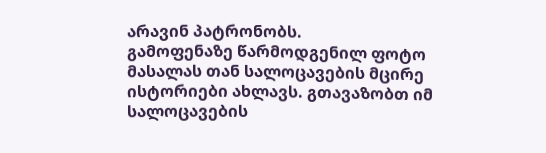არავინ პატრონობს.
გამოფენაზე წარმოდგენილ ფოტო მასალას თან სალოცავების მცირე ისტორიები ახლავს. გთავაზობთ იმ სალოცავების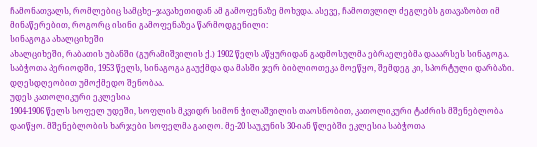ჩამონათვალს, რომლებიც სამცხე–ჯავახეთიდან ამ გამოფენაზე მოხვდა. ასევე, ჩამოთვლილ ძეგლებს გთავაზობთ იმ მინაწერებით, როგორც ისინი გამოფენაზეა წარმოდგენილი:
სინაგოგა ახალციხეში
ახალციხეში, რაბათის უბანში (გურამიშვილის ქ.) 1902 წელს აწყურიდან გადმოსულმა ებრაელებმა დააარსეს სინაგოგა. საბჭოთა პერიოდში, 1953 წელს, სინაგოგა გაუქმდა და მასში ჯერ ბიბლიოთეკა მოეწყო, შემდეგ კი, სპორტული დარბაზი. დღესდღეობით უმოქმედო შენობაა.
უდეს კათოლიკური ეკლესია
1904-1906 წელს სოფელ უდეში, სოფლის მკვიდრ სიმონ ჭილაშვილის თაოსნობით, კათოლიკური ტაძრის მშენებლობა დაიწყო. მშენებლობის ხარჯები სოფელმა გაიღო. მე-20 საუკუნის 30-იან წლებში ეკლესია საბჭოთა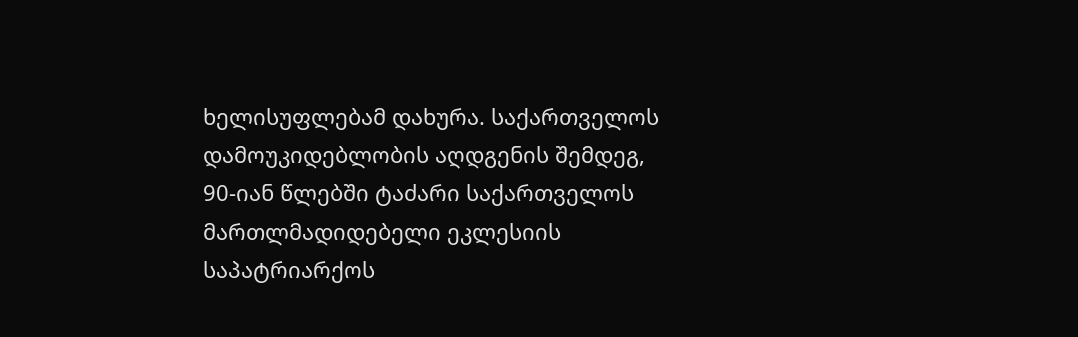ხელისუფლებამ დახურა. საქართველოს დამოუკიდებლობის აღდგენის შემდეგ, 90-იან წლებში ტაძარი საქართველოს მართლმადიდებელი ეკლესიის საპატრიარქოს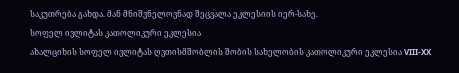საკუთრება გახდა. მან მნიშვნელოვნად შეცვალა ეკლესიის იერ-სახე.
სოფელ ივლიტას კათოლიკური ეკლესია
ახალციხის სოფელ ივლიტას ღვთისმშობლის შობის სახელობის კათოლიკური ეკლესია VIII-XX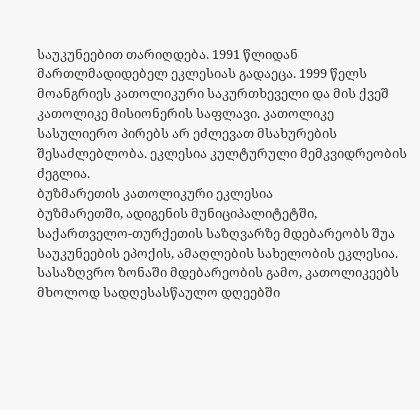საუკუნეებით თარიღდება. 1991 წლიდან მართლმადიდებელ ეკლესიას გადაეცა. 1999 წელს მოანგრიეს კათოლიკური საკურთხეველი და მის ქვეშ კათოლიკე მისიონერის საფლავი. კათოლიკე სასულიერო პირებს არ ეძლევათ მსახურების შესაძლებლობა. ეკლესია კულტურული მემკვიდრეობის ძეგლია.
ბუზმარეთის კათოლიკური ეკლესია
ბუზმარეთში, ადიგენის მუნიციპალიტეტში, საქართველო-თურქეთის საზღვარზე მდებარეობს შუა საუკუნეების ეპოქის, ამაღლების სახელობის ეკლესია. სასაზღვრო ზონაში მდებარეობის გამო, კათოლიკეებს მხოლოდ სადღესასწაულო დღეებში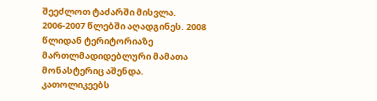შეეძლოთ ტაძარში მისვლა. 2006-2007 წლებში აღადგინეს. 2008 წლიდან ტერიტორიაზე მართლმადიდებლური მამათა მონასტერიც აშენდა. კათოლიკეებს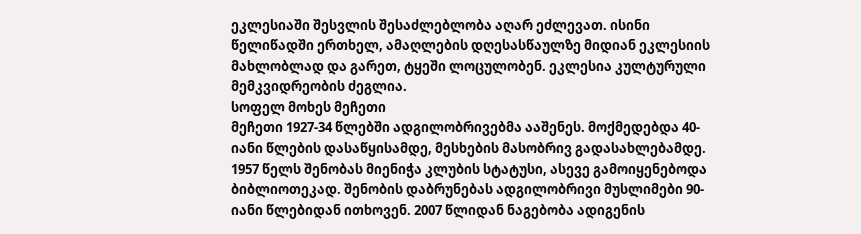ეკლესიაში შესვლის შესაძლებლობა აღარ ეძლევათ. ისინი წელიწადში ერთხელ, ამაღლების დღესასწაულზე მიდიან ეკლესიის მახლობლად და გარეთ, ტყეში ლოცულობენ. ეკლესია კულტურული მემკვიდრეობის ძეგლია.
სოფელ მოხეს მეჩეთი
მეჩეთი 1927-34 წლებში ადგილობრივებმა ააშენეს. მოქმედებდა 40-იანი წლების დასაწყისამდე, მესხების მასობრივ გადასახლებამდე. 1957 წელს შენობას მიენიჭა კლუბის სტატუსი, ასევე გამოიყენებოდა ბიბლიოთეკად. შენობის დაბრუნებას ადგილობრივი მუსლიმები 90-იანი წლებიდან ითხოვენ. 2007 წლიდან ნაგებობა ადიგენის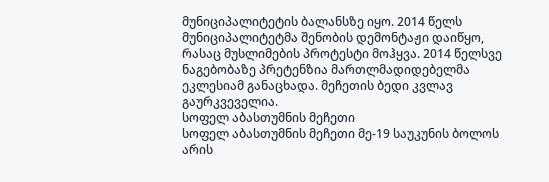მუნიციპალიტეტის ბალანსზე იყო. 2014 წელს მუნიციპალიტეტმა შენობის დემონტაჟი დაიწყო, რასაც მუსლიმების პროტესტი მოჰყვა. 2014 წელსვე ნაგებობაზე პრეტენზია მართლმადიდებელმა ეკლესიამ განაცხადა. მეჩეთის ბედი კვლავ გაურკვეველია.
სოფელ აბასთუმნის მეჩეთი
სოფელ აბასთუმნის მეჩეთი მე-19 საუკუნის ბოლოს არის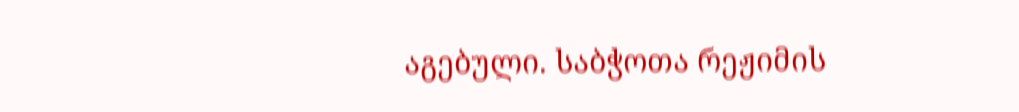აგებული. საბჭოთა რეჟიმის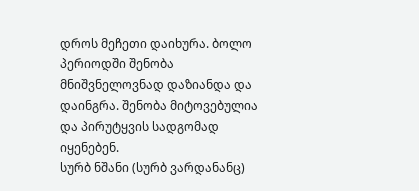დროს მეჩეთი დაიხურა. ბოლო პერიოდში შენობა მნიშვნელოვნად დაზიანდა და დაინგრა. შენობა მიტოვებულია და პირუტყვის სადგომად იყენებენ.
სურბ ნშანი (სურბ ვარდანანც)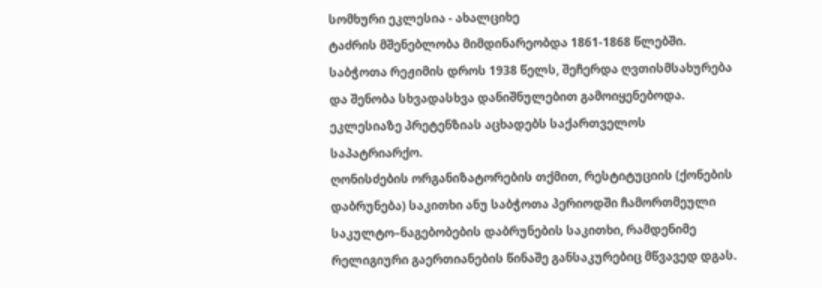სომხური ეკლესია - ახალციხე
ტაძრის მშენებლობა მიმდინარეობდა 1861-1868 წლებში. საბჭოთა რეჟიმის დროს 1938 წელს, შეჩერდა ღვთისმსახურება და შენობა სხვადასხვა დანიშნულებით გამოიყენებოდა. ეკლესიაზე პრეტენზიას აცხადებს საქართველოს საპატრიარქო.
ღონისძების ორგანიზატორების თქმით, რესტიტუციის (ქონების დაბრუნება) საკითხი ანუ საბჭოთა პერიოდში ჩამორთმეული საკულტო–ნაგებობების დაბრუნების საკითხი, რამდენიმე რელიგიური გაერთიანების წინაშე განსაკურებიც მწვავედ დგას.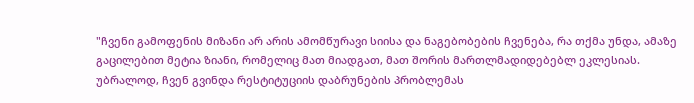"ჩვენი გამოფენის მიზანი არ არის ამომწურავი სიისა და ნაგებობების ჩვენება, რა თქმა უნდა, ამაზე გაცილებით მეტია ზიანი, რომელიც მათ მიადგათ, მათ შორის მართლმადიდებებლ ეკლესიას. უბრალოდ, ჩვენ გვინდა რესტიტუციის დაბრუნების პრობლემას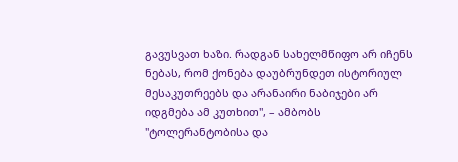გავუსვათ ხაზი. რადგან სახელმწიფო არ იჩენს ნებას, რომ ქონება დაუბრუნდეთ ისტორიულ მესაკუთრეებს და არანაირი ნაბიჯები არ იდგმება ამ კუთხით", – ამბობს "ტოლერანტობისა და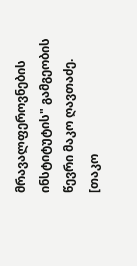მრავალფეროვნების ინსტიტუტის" გამგეობის წევრი მაკო ღავთაძე.
[თაკო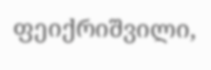ფეიქრიშვილი,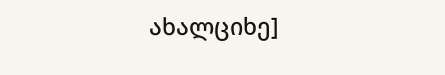ახალციხე]